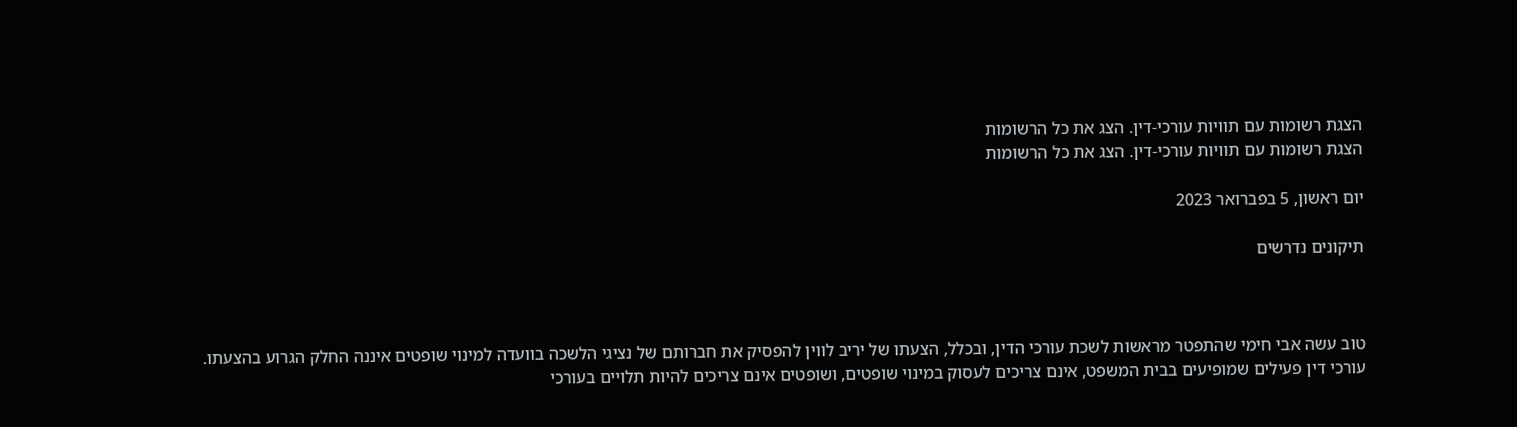הצגת רשומות עם תוויות עורכי-דין. הצג את כל הרשומות
הצגת רשומות עם תוויות עורכי-דין. הצג את כל הרשומות

יום ראשון, 5 בפברואר 2023

תיקונים נדרשים



טוב עשה אבי חימי שהתפטר מראשות לשכת עורכי הדין, ובכלל, הצעתו של יריב לווין להפסיק את חברותם של נציגי הלשכה בוועדה למינוי שופטים איננה החלק הגרוע בהצעתו. עורכי דין פעילים שמופיעים בבית המשפט, אינם צריכים לעסוק במינוי שופטים, ושופטים אינם צריכים להיות תלויים בעורכי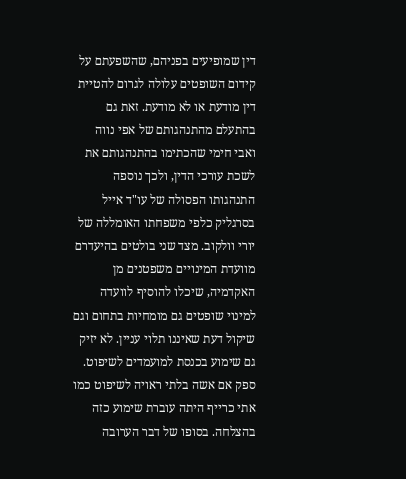דין שמופיעים בפניהם, שהשפעתם על קידום השופטים עלולה לגרום להטיית דין מודעת או לא מודעת. זאת גם בהתעלם מהתנהגותם של אפי נווה ואבי חימי שהכתימו בהתנהגותם את לשכת עורכי הדין, ולכך נוספה התנהגותו הפסולה של עו"ד אייל בסרגליק כלפי משפחתו האומללה של יורי וולקוב. מצד שני בולטים בהיעדרם מוועדת המינויים משפטנים מן האקדמיה, שיכלו להוסיף לוועדה למינוי שופטים גם מומחיות בתחום וגם שיקול דעת שאיננו תלוי עניין. לא יזיק גם שימוע בכנסת למועמדים לשיפוט. ספק אם אשה בלתי ראויה לשיפוט כמו אתי כרייף היתה עוברת שימוע כזה בהצלחה. בסופו של דבר הערובה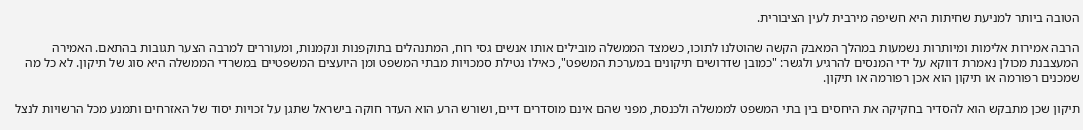הטובה ביותר למניעת שחיתות היא חשיפה מירבית לעין הציבורית.

הרבה אמירות אלימות ומיותרות נשמעות במהלך המאבק הקשה שהוטלנו לתוכו, כשמצד הממשלה מובילים אותו אנשים גסי רוח, המתנהלים בתוקפנות ונקמנות, ומעוררים למרבה הצער תגובות בהתאם. האמירה המעצבנת מכולן נאמרת דווקא על ידי המנסים להרגיע ולגשר: "כמובן שדרושים תיקונים במערכת המשפט", כאילו נטילת סמכויות מבתי המשפט ומן היועצים המשפטיים במשרדי הממשלה היא סוג של תיקון. לא כל מה שמכנים רפורמה או תיקון הוא אכן רפורמה או תיקון.

תיקון שכן מתבקש הוא להסדיר בחקיקה את היחסים בין בתי המשפט לממשלה ולכנסת, מפני שהם אינם מוסדרים דיים, ושורש הרע הוא העדר חוקה בישראל שתגן על זכויות יסוד של האזרחים ותמנע מכל הרשויות לנצל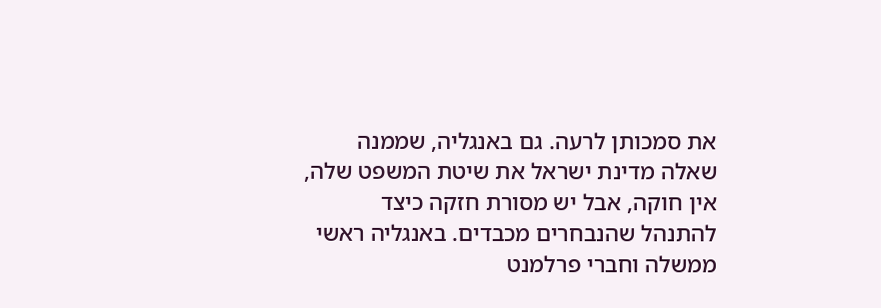את סמכותן לרעה. גם באנגליה, שממנה שאלה מדינת ישראל את שיטת המשפט שלה, אין חוקה, אבל יש מסורת חזקה כיצד להתנהל שהנבחרים מכבדים. באנגליה ראשי ממשלה וחברי פרלמנט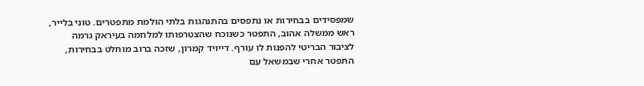שמפסידים בבחירות או נתפסים בהתנהגות בלתי הולמת מתפטרים. טוני בלייר, ראש ממשלה אהוב, התפטר כשנוכח שהצטרפותו למלחמה בעיראק גרמה לציבור הבריטי להפנות לו עורף. דייויד קמרון, שזכה ברוב מוחלט בבחירות, התפטר אחרי שבמשאל עם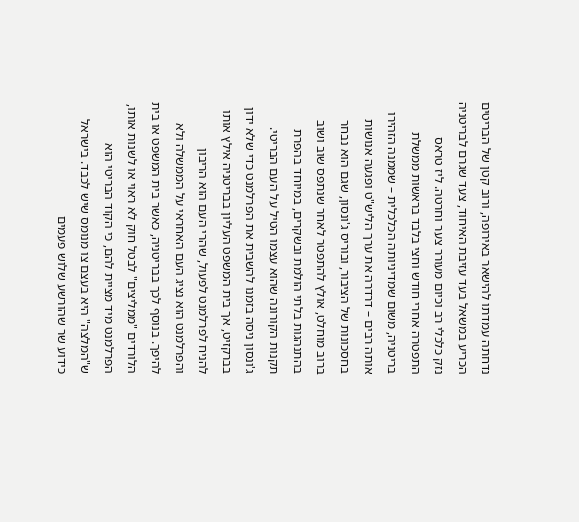נדחתה עמדתו להישאר באירופה, ורוב קטן של הבריטים הכריע במשאל בעד עזיבת האיחוד, צעד שגרם לבריטניה נזק כלכלי רב וכיום מעורר צער וחרטה. ליז טראס התפטרה אחרי חודש וחצי בלבד בראשות ממשלת בריטניה, משום שמדיניותה הכלכלית – שממנה הזהירו אותה רבים – דרדרה את ערך הליש"ט ופגעה אנושות בחסכונות של הציבור, ובוריס ג'ונסון, שגם הוא נבחר ברוב מוחלט, אולץ להתפטר לאחר שנתפס שוב ושוב בהתנהגות בלתי הולמת ובשקרים, במיוחד בהפרת תקנות הקורונה שהוא עצמו הטיל על העם הבריטי. ג'ונסון ניסה בזמנו להשבית את הפרלמנט כדי שלא ידון בברקזיט, אך בית המשפט העליון בבריטניה אילץ אותו להניח לפרלמנט לפעול, שהרי העם הוא הריבון והפרלמנט הוא נציג העם האחראי על הממשלה ולא להיפך. בנוסף לכך בבריטניה, כאשר בית המשפט או בית הלורדים "ממליצים" לבטל חוק לא ראוי או לשנות אותו, הפרלמנט מיד מציית להם, כי הקוד הבריטי הוא ש"המלצה" היא בעצם צו מנומס שיש לכבד. בישראל כידוע שר שהורשע שלוש פעמים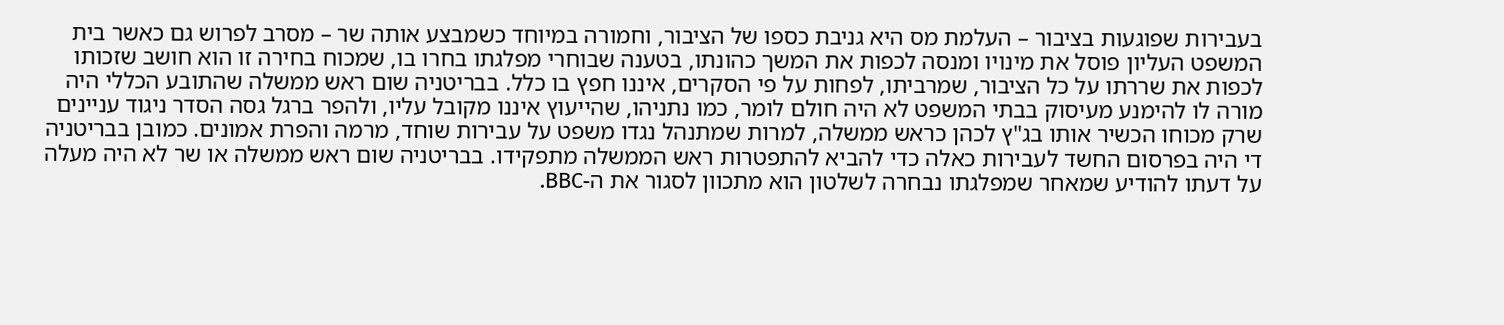בעבירות שפוגעות בציבור – העלמת מס היא גניבת כספו של הציבור, וחמורה במיוחד כשמבצע אותה שר – מסרב לפרוש גם כאשר בית המשפט העליון פוסל את מינויו ומנסה לכפות את המשך כהונתו, בטענה שבוחרי מפלגתו בחרו בו, שמכוח בחירה זו הוא חושב שזכותו לכפות את שררתו על כל הציבור, שמרביתו, לפחות על פי הסקרים, איננו חפץ בו כלל. בבריטניה שום ראש ממשלה שהתובע הכללי היה מורה לו להימנע מעיסוק בבתי המשפט לא היה חולם לומר, כמו נתניהו, שהייעוץ איננו מקובל עליו, ולהפר ברגל גסה הסדר ניגוד עניינים שרק מכוחו הכשיר אותו בג"ץ לכהן כראש ממשלה, למרות שמתנהל נגדו משפט על עבירות שוחד, מרמה והפרת אמונים. כמובן בבריטניה די היה בפרסום החשד לעבירות כאלה כדי להביא להתפטרות ראש הממשלה מתפקידו. בבריטניה שום ראש ממשלה או שר לא היה מעלה על דעתו להודיע שמאחר שמפלגתו נבחרה לשלטון הוא מתכוון לסגור את ה-BBC.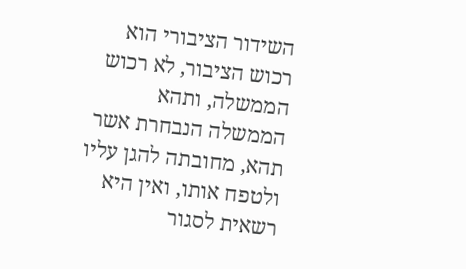השידור הציבורי הוא רכוש הציבור, לא רכוש הממשלה, ותהא הממשלה הנבחרת אשר תהא, מחובתה להגן עליו ולטפח אותו, ואין היא רשאית לסגור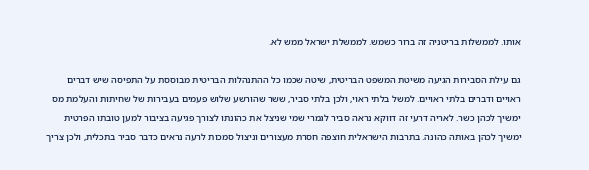אותו. לממשלות בריטניה זה ברור כשמש. לממשלת ישראל ממש לא.

גם עילת הסבירות הגיעה משיטת המשפט הבריטית, שיטה שכמו כל ההתנהלות הבריטית מבוססת על התפיסה שיש דברים ראויים ודברים בלתי ראויים. למשל בלתי ראוי, ולכן בלתי סביר, ששר שהורשע שלוש פעמים בעבירות של שחיתות והעלמת מס ימשיך לכהן כשר. לאריה דרעי זה דווקא נראה סביר לגמרי שמי שניצל את כהונתו לצורך פגיעה בציבור למען טובתו הפרטית ימשיך לכהן באותה כהונה. בתרבות הישראלית חוצפה חסרת מעצורים וניצול סמכות לרעה נראים כדבר סביר בתכלית, ולכן צריך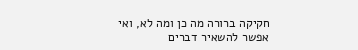חקיקה ברורה מה כן ומה לא, ואי אפשר להשאיר דברים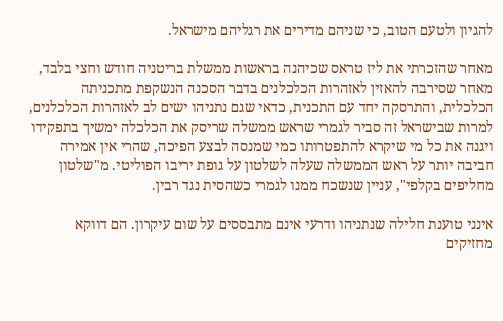להגיון ולטעם הטוב, כי שניהם מדירים את רגליהם מישראל.

מאחר שהזכרתי את ליז טראס שכיהנה בראשות ממשלת בריטניה חודש וחצי בלבד, מאחר שסירבה להאזין לאזהרות הכלכלנים בדבר הסכנה הנשקפת מתכניתה הכלכלית, והתרסקה יחד עם התכנית, כדאי שגם נתניהו ישים לב לאזהרות הכלכלנים, למרות שבישראל זה סביר לגמרי שראש ממשלה שריסק את הכלכלה ימשיך בתפקידו ויגנה את כל מי שיקרא להתפטרותו כמי שמנסה לבצע הפיכה, שהרי אין אמירה חביבה יותר על ראש הממשלה שעלה לשלטון על גופת יריבו הפוליטי. מ"שלטון מחליפים בקלפי", עניין שנשכח ממנו לגמרי כשהסית נגד רבין.

אינני טוענת חלילה שנתניהו ודרעי אינם מתבססים על שום עיקרון. הם דווקא מחזיקים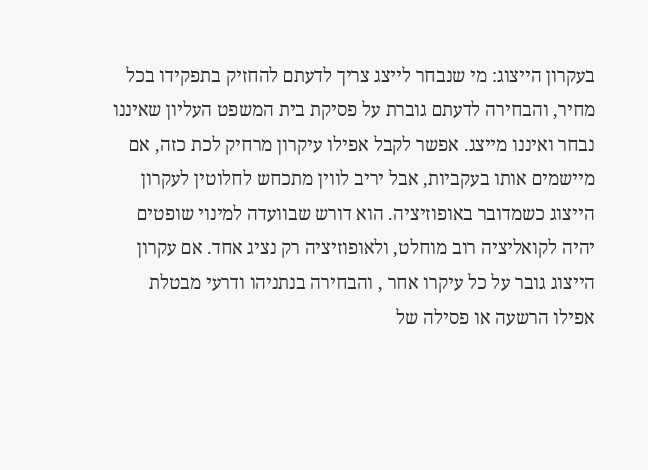בעקרון הייצוג: מי שנבחר לייצג צריך לדעתם להחזיק בתפקידו בכל מחיר, והבחירה לדעתם גוברת על פסיקת בית המשפט העליון שאיננו נבחר ואיננו מייצג. אפשר לקבל אפילו עיקרון מרחיק לכת כזה, אם מיישמים אותו בעקביות, אבל יריב לווין מתכחש לחלוטין לעקרון הייצוג כשמדובר באופוזיציה. הוא דורש שבוועדה למינוי שופטים יהיה לקואליציה רוב מוחלט, ולאופוזיציה רק נציג אחד. אם עקרון הייצוג גובר על כל עיקרו אחר , והבחירה בנתניהו ודרעי מבטלת אפילו הרשעה או פסילה של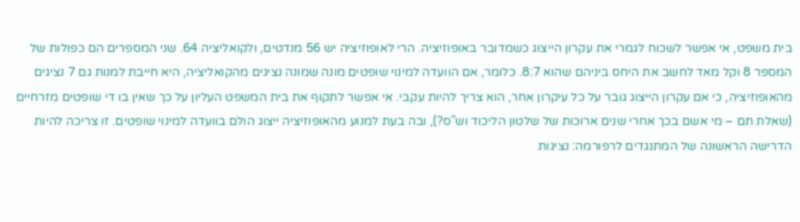בית משפט, אי אפשר לשכוח לגמרי את עקרון הייצוג כשמדובר באופוזיציה. הרי לאופוזיציה יש 56 מנדטים, ולקואליציה 64. שני המספרים הם כפולות של המספר 8 וקל מאד לחשב את היחס ביניהם שהוא 8:7. כלומר, אם הוועדה למינוי שופטים מונה שמונה נציגים מהקואליציה, היא חייבת למנות גם 7 נציגים מהאופוזיציה, כי אם עקרון הייצוג גובר על כל עיקרון אחר, הוא צריך להיות עקבי. אי אפשר לתקוף את בית המשפט העליון על כך שאין בו די שופטים מזרחיים (שאלת תם – מי אשם בכך אחרי שנים ארוכות של שלטון הליכוד וש"ס?), ובה בעת למנוע מהאופוזיציה ייצוג הולם בוועדה למינוי שופטים. זו צריכה להיות הדרישה הראשונה של המתנגדים לרפורמה: נציגות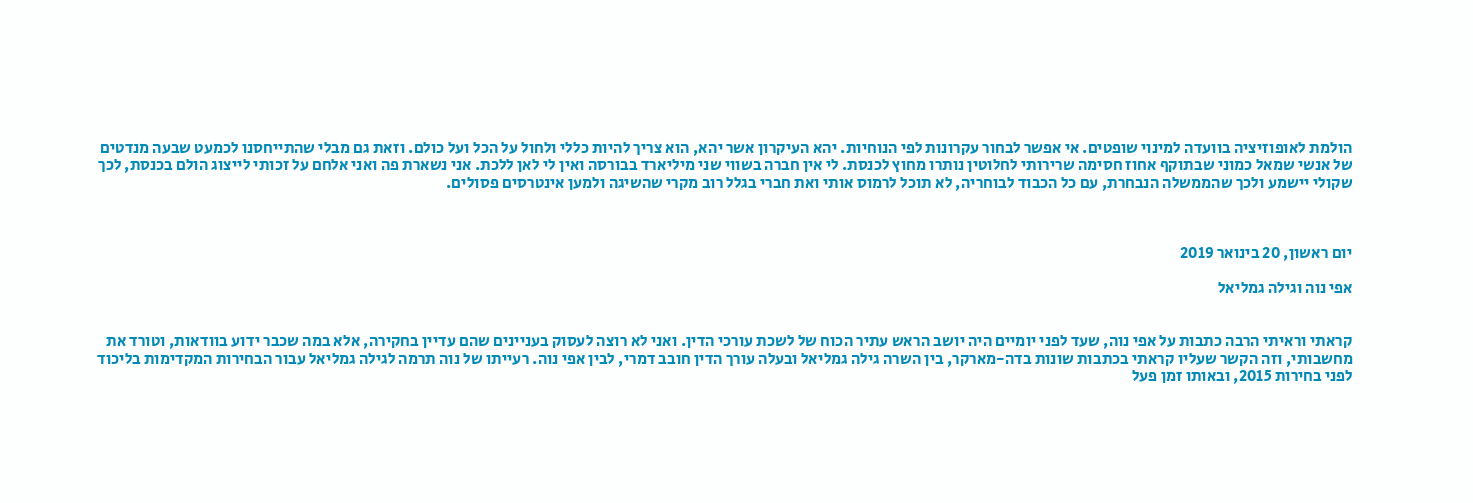הולמת לאופוזיציה בוועדה למינוי שופטים. אי אפשר לבחור עקרונות לפי הנוחיות. יהא העיקרון אשר יהא, הוא צריך להיות כללי ולחול על הכל ועל כולם. וזאת גם מבלי שהתייחסנו לכמעט שבעה מנדטים של אנשי שמאל כמוני שבתוקף אחוז חסימה שרירותי לחלוטין נותרו מחוץ לכנסת. לי אין חברה בשווי שני מיליארד בבורסה ואין לי לאן ללכת. אני נשארת פה ואני אלחם על זכותי לייצוג הולם בכנסת, לכך שקולי יישמע ולכך שהממשלה הנבחרת, עם כל הכבוד לבוחריה, לא תוכל לרמוס אותי ואת חברי בגלל רוב מקרי שהשיגה ולמען אינטרסים פסולים.



יום ראשון, 20 בינואר 2019

אפי נוה וגילה גמליאל


קראתי וראיתי הרבה כתבות על אפי נוה, שעד לפני יומיים היה יושב הראש עתיר הכוח של לשכת עורכי הדין. ואני לא רוצה לעסוק בעניינים שהם עדיין בחקירה, אלא במה שכבר ידוע בוודאות, וטורד את מחשבותי, וזה הקשר שעליו קראתי בכתבות שונות בדה-מארקר, בין השרה גילה גמליאל ובעלה עורך הדין חובב דמרי, לבין אפי נוה. רעייתו של נוה תרמה לגילה גמליאל עבור הבחירות המקדימות בליכוד לפני בחירות 2015, ובאותו זמן פעל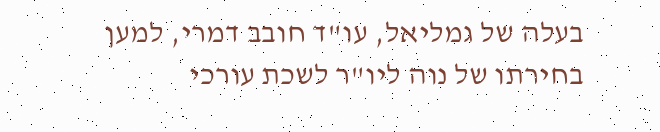בעלה של גמליאל, עו"ד חובב דמרי, למען בחירתו של נוה ליו"ר לשכת עורכי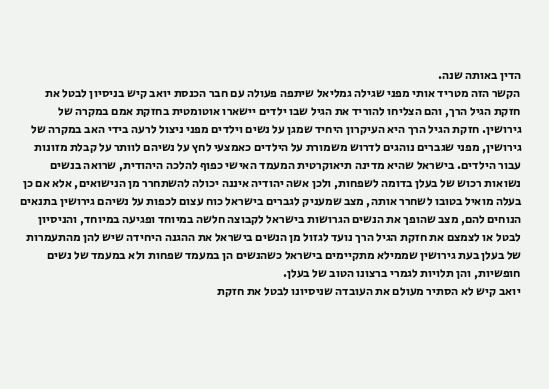הדין באותה שנה.
הקשר הזה מטריד אותי מפני שגילה גמליאל שיתפה פעולה עם חבר הכנסת יואב קיש בניסיון לבטל את חזקת הגיל הרך, והם הצליחו להוריד את הגיל שבו ילדים יישארו אוטומטית בחזקת אמם במקרה של גירושין. חזקת הגיל הרך היא העיקרון היחיד שמגן על נשים וילדים מפני ניצול לרעה בידי האב במקרה של גירושין, מפני שגברים נוהגים לדרוש משמורת על הילדים כאמצעי לחץ על נשיהם לוותר על קבלת מזונות עבור הילדים. בישראל שהיא מדינה תיאוקרטית המעמד האישי כפוף להלכה היהודית, שרואה בנשים נשואות רכוש של בעלן בדומה לשפחות, ולכן אשה יהודיה איננה יכולה להשתחרר מן הנישואים, אלא אם כן בעלה מואיל בטובו לשחרר אותה, מצב שמעניק לגברים בישראל כוח עצום לכפות על נשיהם גירושין בתנאים הנוחים להם, מצב שהופך את הנשים הגרושות בישראל לקבוצה חלשה במיוחד ופגיעה במיוחד, והניסיון לבטל או לצמצם את חזקת הגיל הרך נועד לגזול מן הנשים בישראל את ההגנה היחידה שיש להן מהתעמרות של בעלן בעת גירושין שממילא מתקיימים בישראל כשהנשים הן במעמד שפחות ולא במעמד של נשים חופשיות, והן תלויות לגמרי ברצונו הטוב של בעלן.
יואב קיש לא הסתיר מעולם את העובדה שניסיונו לבטל את חזקת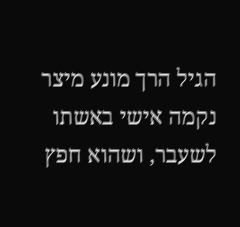הגיל הרך מונע מיצר נקמה אישי באשתו לשעבר, ושהוא חפץ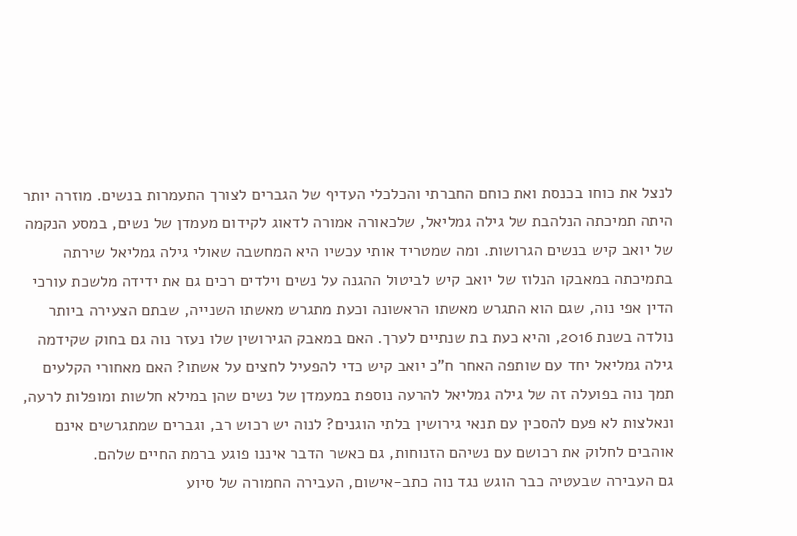לנצל את כוחו בכנסת ואת כוחם החברתי והכלכלי העדיף של הגברים לצורך התעמרות בנשים. מוזרה יותר היתה תמיכתה הנלהבת של גילה גמליאל, שלכאורה אמורה לדאוג לקידום מעמדן של נשים, במסע הנקמה של יואב קיש בנשים הגרושות. ומה שמטריד אותי עכשיו היא המחשבה שאולי גילה גמליאל שירתה בתמיכתה במאבקו הנלוז של יואב קיש לביטול ההגנה על נשים וילדים רכים גם את ידידה מלשכת עורכי הדין אפי נוה, שגם הוא התגרש מאשתו הראשונה וכעת מתגרש מאשתו השנייה, שבתם הצעירה ביותר נולדה בשנת 2016, והיא כעת בת שנתיים לערך. האם במאבק הגירושין שלו נעזר נוה גם בחוק שקידמה גילה גמליאל יחד עם שותפה האחר ח"כ יואב קיש כדי להפעיל לחצים על אשתו? האם מאחורי הקלעים תמך נוה בפועלה זה של גילה גמליאל להרעה נוספת במעמדן של נשים שהן במילא חלשות ומופלות לרעה, ונאלצות לא פעם להסכין עם תנאי גירושין בלתי הוגנים? לנוה יש רכוש רב, וגברים שמתגרשים אינם אוהבים לחלוק את רכושם עם נשיהם הזנוחות, גם כאשר הדבר איננו פוגע ברמת החיים שלהם.
גם העבירה שבעטיה כבר הוגש נגד נוה כתב-אישום, העבירה החמורה של סיוע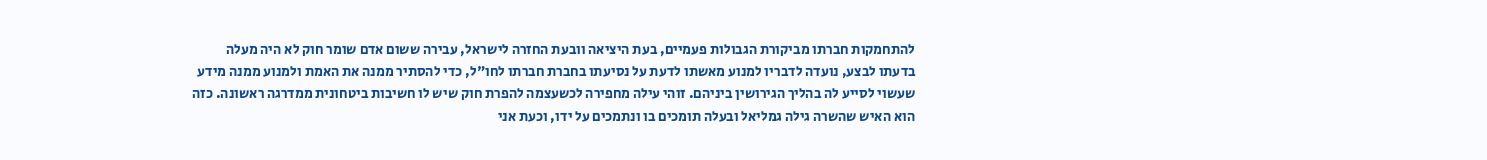להתחמקות חברתו מביקורת הגבולות פעמיים, בעת היציאה וובעת החזרה לישראל, עבירה ששום אדם שומר חוק לא היה מעלה בדעתו לבצע, נועדה לדבריו למנוע מאשתו לדעת על נסיעתו בחברת חברתו לחו"ל, כדי להסתיר ממנה את האמת ולמנוע ממנה מידע שעשוי לסייע לה בהליך הגירושין ביניהם. זוהי עילה מחפירה לכשעצמה להפרת חוק שיש לו חשיבות ביטחונית ממדרגה ראשונה. כזה הוא האיש שהשרה גילה גמליאל ובעלה תומכים בו ונתמכים על ידו, וכעת אני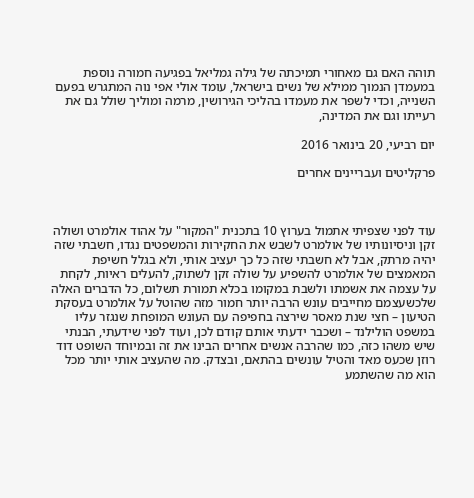תוהה האם גם מאחורי תמיכתה של גילה גמליאל בפגיעה חמורה נוספת במעמדן הנמוך ממילא של נשים בישראל, עומד אולי אפי נוה המתגרש בפעם השנייה, וכדי לשפר את מעמדו בהליכי הגירושין, מרמה ומוליך שולל גם את רעייתו וגם את המדינה,

יום רביעי, 20 בינואר 2016

פרקליטים ועבריינים אחרים



עוד לפני שצפיתי אתמול בערוץ 10 בתכנית "המקור" על אהוד אולמרט ושולה זקן וניסיונותיו של אולמרט לשבש את החקירות והמשפטים נגדו, חשבתי שזה יהיה מרתק, אבל לא חשבתי שזה כל כך יעציב אותי, ולא בגלל חשיפת המאמצים של אולמרט להשפיע על שולה זקן לשתוק, להעלים ראיות, לקחת על עצמה את אשמתו ולשבת במקומו בכלא תמורת תשלום, כל הדברים האלה שלכשעצמם מחייבים עונש הרבה יותר חמור מזה שהוטל על אולמרט בעסקת הטיעון – חצי שנת מאסר שירצה בחפיפה עם העונש המופחת שנגזר עליו במשפט הולילנד – ושכבר ידעתי אותם קודם לכן, ועוד לפני שידעתי, הבנתי שיש משהו כזה, כמו שהרבה אנשים אחרים הבינו את זה ובמיוחד השופט דוד רוזן שכעס מאד והטיל עונשים בהתאם, ובצדק. מה שהעציב אותי יותר מכל הוא מה שהשתמע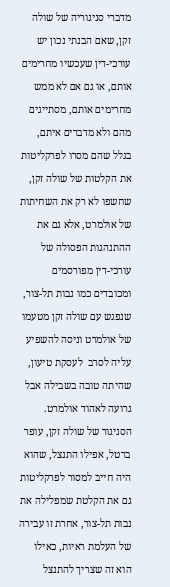מדברי סניגוריה של שולה זקן, שאם הבנתי נכון יש עורכי-דין שעכשיו מחרימים אותם, או גם אם לא ממש מחרימים אותם, מסתייגים מהם ולא מדברים איתם, בגלל שהם מסרו לפרקליטות את הקלטות של שולה זקן, שחשפו לא רק את השחיתות של אולמרט, אלא גם את ההתנהגות הפסולה של עורכי-דין מפורסמים ומכובדים כמו נבות תל-צור, שנפגש עם שולה זקן מטעמו של אולמרט וניסה להשפיע עליה לסרב  לעסקת טיעון, שהיתה טובה בשבילה אבל גרועה לאהוד אולמרט. הסניגור של שולה זקן, עופר ברטל, אפילו התנצל, שהוא היה חייב למסור לפרקליטות גם את הקלטת שמפלילה את נבות תל-צור, אחרת זו עבירה של העלמת ראיות, כאילו הוא זה שצריך להתנצל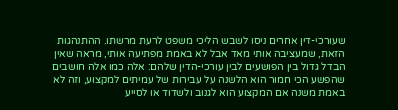שעורכי-דין אחרים ניסו לשבש הליכי משפט לרעת מרשתו. ההתנהגות הזאת, שמעציבה אותי מאד אבל לא באמת מפתיעה אותי, מראה שאין הבדל גדול בין הפושעים לבין עורכי-הדין שלהם: אלה כמו אלה חושבים שהפשע הכי חמור הוא הלשנה על עבירות של עמיתים למקצוע, וזה לא באמת משנה אם המקצוע הוא לגנוב ולשדוד או לסייע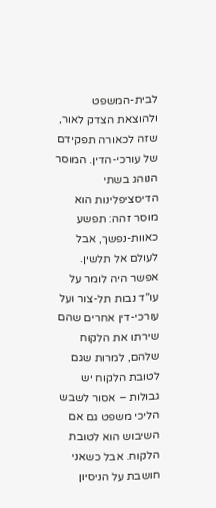לבית-המשפט ולהוצאת הצדק לאור, שזה לכאורה תפקידם של עורכי-הדין. המוסר הנוהג בשתי הדיסציפלינות הוא מוסר זהה: תפשע כאוות-נפשך, אבל לעולם אל תלשין.
אפשר היה לומר על עו"ד נבות תל-צור ועל עורכי-דין אחרים שהם שירתו את הלקוח שלהם, למרות שגם לטובת הלקוח יש גבולות – אסור לשבש הליכי משפט גם אם השיבוש הוא לטובת הלקוח. אבל כשאני חושבת על הניסיון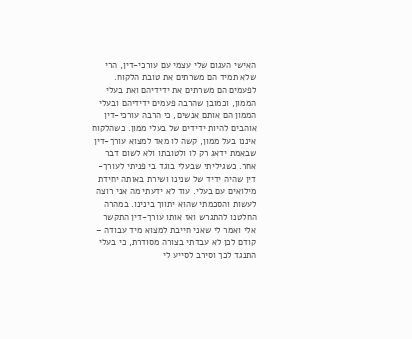האישי העגום שלי עצמי עם עורכי-דין, הרי שלא תמיד הם משרתים את טובת הלקוח. לפעמים הם משרתים את ידידיהם ואת בעלי הממון, וכמובן שהרבה פעמים ידידיהם ובעלי הממון הם אותם אנשים, כי הרבה עורכי-דין אוהבים להיות ידידים של בעלי ממון. כשהלקוח איננו בעל ממון, קשה לו מאד למצוא עורך-דין שבאמת ידאג רק לו ולטובתו ולא לשום דבר אחר. כשגיליתי שבעלי בוגד בי פניתי לעורך-דין שהיה ידיד של שנינו ושירת באותה יחידת מילואים עם בעלי. עוד לא ידעתי מה אני רוצה לעשות והסכמתי שהוא יתווך בינינו. במהרה החלטנו להתגרש ואז אותו עורך-דין התקשר אלי ואמר לי שאני חייבת למצוא מיד עבודה – קודם לכן לא עבדתי בצורה מסודרת, כי בעלי התנגד לכך וסירב לסייע לי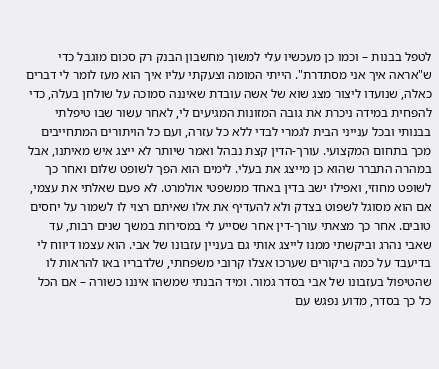לטפל בבנות – וכמו כן מעכשיו עלי למשוך מחשבון הבנק רק סכום מוגבל כדי ש"אראה איך אני מסתדרת". הייתי המומה וצעקתי עליו איך הוא מעז לומר לי דברים כאלה, שנועדו ליצור מצג שוא של אשה עובדת שאיננה סמוכה על שולחן בעלה, כדי להפחית במידה ניכרת את גובה המזונות המגיעים לי, לאחר עשור שבו טיפלתי בבנותי ובכל ענייני הבית לגמרי לבדי ללא כל עזרה, ועם כל הויתורים המתחייבים מכך בתחום המקצועי. עורך-הדין קצת נבהל ואמר שיותר לא ייצג איש מאיתנו, אבל במהרה התברר שהוא כן מייצג את בעלי. לימים הוא הפך לשופט שלום ואחר כך לשופט מחוזי, ואפילו ישב בדין באחד ממשפטי אולמרט. לא פעם שאלתי את עצמי, אם הוא מסוגל לשפוט בצדק ולא להעדיף את אלו שאיתם רצוי לו לשמור על יחסים טובים. אחר כך מצאתי עורך-דין אחר שסייע לי במסירות במשך שנים רבות, עד שאבי נהרג וביקשתי ממנו לייצג אותי גם בעניין עזבונו של אבי. הוא עצמו דיווח לי בדיעבד על כמה ביקורים שערכו אצלו קרובי משפחתי, שלדבריו באו להראות לו שהטיפול בעזבונו של אבי בסדר גמור. ומיד הבנתי שמשהו איננו כשורה – אם הכל כל כך בסדר, מדוע נפגש עם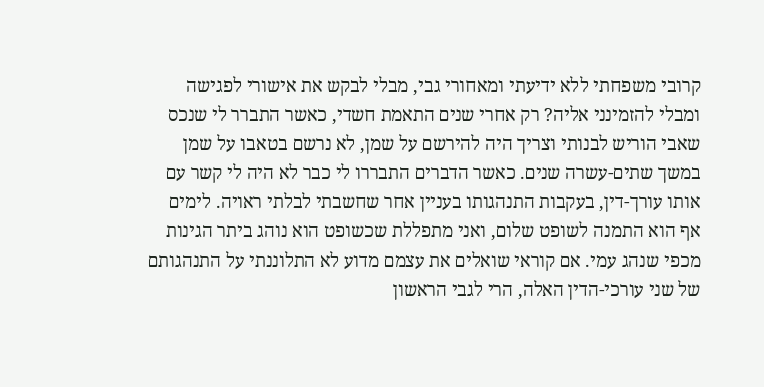קרובי משפחתי ללא ידיעתי ומאחורי גבי, מבלי לבקש את אישורי לפגישה ומבלי להזמינני אליה? רק אחרי שנים התאמת חשדי, כאשר התברר לי שנכס שאבי הוריש לבנותי וצריך היה להירשם על שמן, לא נרשם בטאבו על שמן במשך שתים-עשרה שנים. כאשר הדברים התבררו לי כבר לא היה לי קשר עם אותו עורך-דין, בעקבות התנהגותו בעניין אחר שחשבתי לבלתי ראויה. לימים אף הוא התמנה לשופט שלום, ואני מתפללת שכשופט הוא נוהג ביתר הגינות מכפי שנהג עמי. אם קוראי שואלים את עצמם מדוע לא התלוננתי על התנהגותם של שני עורכי-הדין האלה, הרי לגבי הראשון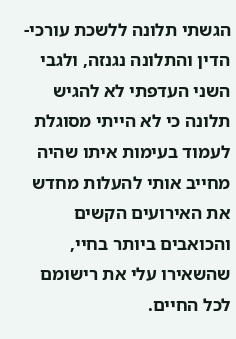הגשתי תלונה ללשכת עורכי-הדין והתלונה נגנזה, ולגבי השני העדפתי לא להגיש תלונה כי לא הייתי מסוגלת לעמוד בעימות איתו שהיה מחייב אותי להעלות מחדש את האירועים הקשים והכואבים ביותר בחיי, שהשאירו עלי את רישומם לכל החיים.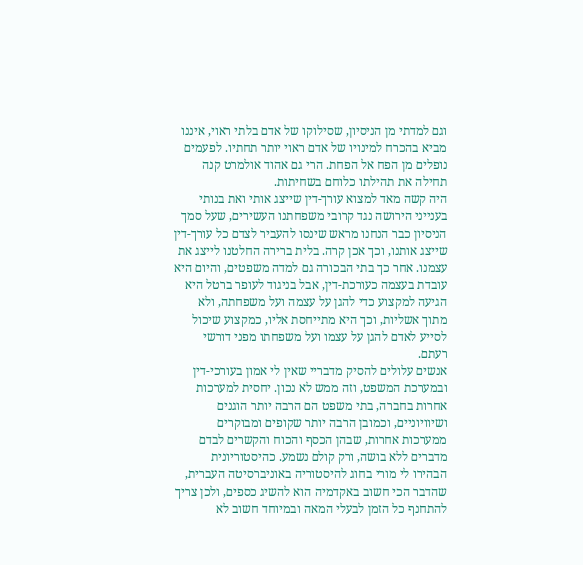וגם למדתי מן הניסיון, שסילוקו של אדם בלתי ראוי, איננו מביא בהכרח למינויו של אדם ראוי יותר תחתיו. לפעמים נופלים מן הפח אל הפחת. הרי גם אהוד אולמרט קנה תחילה את תהילתו כלוחם בשחיתות.
היה קשה מאד למצוא עורך-דין שייצג אותי ואת בנותי בענייני הירושה נגד קרובי משפחתנו העשירים, שעל סמך הניסיון כבר הנחנו מראש שינסו להעביר לצדם כל עורך-דין שייצג אותנו, וכך אכן קרה. בלית ברירה החלטנו לייצג את עצמנו. אחר כך בתי הבכורה גם למדה משפטים, והיום היא עובדת בעצמה כעורכת-דין, אבל בניגוד לעופר ברטל היא הגיעה למקצוע כדי להגן על עצמה ועל משפחתה, ולא מתוך אשליות, וכך היא מתייחסת אליו, כמקצוע שיכול לסייע לאדם להגן על עצמו ועל משפחתו מפני דורשי רעתם.
אנשים עלולים להסיק מדבריי שאין לי אמון בעורכי-דין ובמערכת המשפט, וזה ממש לא נכון. יחסית למערכות אחרות בחברה, בתי משפט הם הרבה יותר הוגנים ושיוויוניים, וכמובן הרבה יותר שקופים ומבוקרים ממערכות אחרות, שבהן הכסף והכוח והקשרים לבדם מדברים ללא בושה, ורק קולם נשמע. כהיסטוריונית הבהירו לי מורי בחוג להיסטוריה באוניברסיטה העברית, שהדבר הכי חשוב באקדמיה הוא להשיג כספים, ולכן צריך להתחנף כל הזמן לבעלי המאה ובמיוחד חשוב לא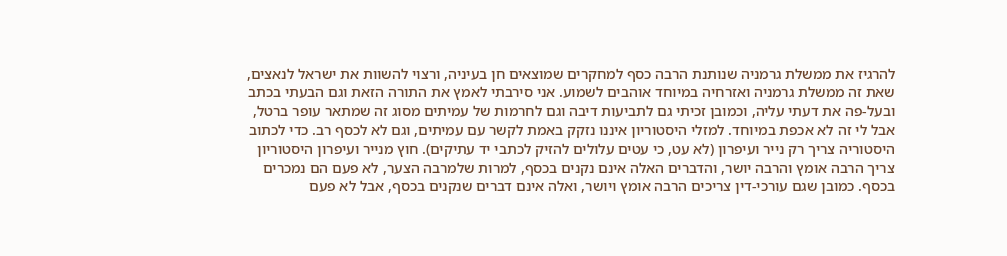להרגיז את ממשלת גרמניה שנותנת הרבה כסף למחקרים שמוצאים חן בעיניה, ורצוי להשוות את ישראל לנאצים, שאת זה ממשלת גרמניה ואזרחיה במיוחד אוהבים לשמוע. אני סירבתי לאמץ את התורה הזאת וגם הבעתי בכתב ובעל-פה את דעתי עליה, וכמובן זכיתי גם לתביעות דיבה וגם לחרמות של עמיתים מסוג זה שמתאר עופר ברטל, אבל לי זה לא אכפת במיוחד. למזלי היסטוריון איננו נזקק באמת לקשר עם עמיתים, וגם לא לכסף רב. כדי לכתוב היסטוריה צריך רק נייר ועיפרון (לא עט, כי עטים עלולים להזיק לכתבי יד עתיקים). חוץ מנייר ועיפרון היסטוריון צריך הרבה אומץ והרבה יושר, והדברים האלה אינם נקנים בכסף, למרות שלמרבה הצער, לא פעם הם נמכרים בכסף. כמובן שגם עורכי-דין צריכים הרבה אומץ ויושר, ואלה אינם דברים שנקנים בכסף, אבל לא פעם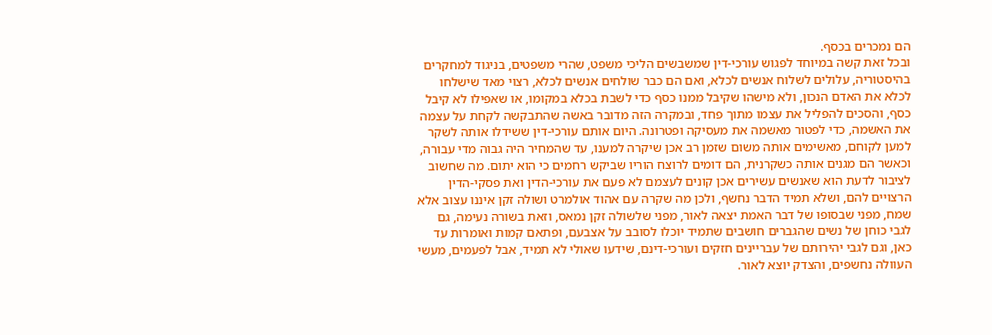הם נמכרים בכסף.
ובכל זאת קשה במיוחד לפגוש עורכי-דין שמשבשים הליכי משפט, שהרי משפטים, בניגוד למחקרים בהיסטוריה, עלולים לשלוח אנשים לכלא, ואם הם כבר שולחים אנשים לכלא, רצוי מאד שישלחו לכלא את האדם הנכון, ולא מישהו שקיבל ממנו כסף כדי לשבת בכלא במקומו, או שאפילו לא קיבל כסף, והסכים להפליל את עצמו מתוך פחד, ובמקרה הזה מדובר באשה שהתבקשה לקחת על עצמה את האשמה, כדי לפטור מאשמה את מעסיקה ופטרונה. היום אותם עורכי-דין ששידלו אותה לשקר למען לקוחם, מאשימים אותה משום שזמן רב אכן שיקרה למענו, עד שהמחיר היה גבוה מדי עבורה, וכאשר הם מגנים אותה כשקרנית, הם דומים לרוצח הוריו שביקש רחמים כי הוא יתום. מה שחשוב לציבור לדעת הוא שאנשים עשירים אכן קונים לעצמם לא פעם את עורכי-הדין ואת פסקי-הדין הרצויים להם, ושלא תמיד הדבר נחשף, ולכן מה שקרה עם אהוד אולמרט ושולה זקן איננו עצוב אלא שמח, מפני שבסופו של דבר האמת יצאה לאור, מפני שלשולה זקן נמאס, וזאת בשורה נעימה, גם לגבי כוחן של נשים שהגברים חושבים שתמיד יוכלו לסובב על אצבעם, ופתאם קמות ואומרות עד כאן, וגם לגבי יהירותם של עבריינים חזקים ועורכי-דינם, שידעו שאולי לא תמיד, אבל לפעמים, מעשי העוולה נחשפים, והצדק יוצא לאור.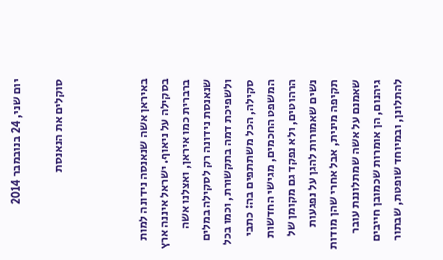יום שני, 24 בנובמבר 2014

סוקלים את הנאנסת



באיראן אשה שנאנסה נידונה למות בסקילה על ניאוף. ישראל איננה ארץ ברברית כמו איראן, ואצלנו אשה שנאנסת נידונה רק לסקילה במלים ולשפיכת דמה בתקשורת, וכמו בכל סקילה, הכל משתתפים בה: כתבי המשפט החכמים, מגישי החדשות הרהוטים, ולא נפקד גם מקומן של נשים שאמורות להגן על נפגעות תקיפה מינית, אבל אחרי שהן מודות שאמנם על אשה שמתלוננת עובר גיהנום, הן אומרות שכמובן חייבים להתלונן, ובמיוחד שופטת, שבתור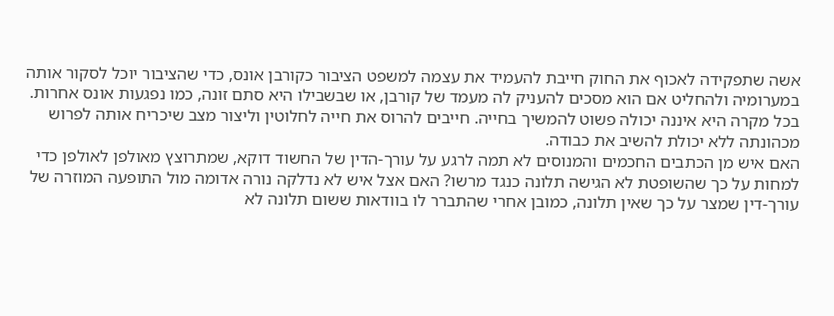אשה שתפקידה לאכוף את החוק חייבת להעמיד את עצמה למשפט הציבור כקורבן אונס, כדי שהציבור יוכל לסקור אותה במערומיה ולהחליט אם הוא מסכים להעניק לה מעמד של קורבן, או שבשבילו היא סתם זונה, כמו נפגעות אונס אחרות. בכל מקרה היא איננה יכולה פשוט להמשיך בחייה. חייבים להרוס את חייה לחלוטין וליצור מצב שיכריח אותה לפרוש מכהונתה ללא יכולת להשיב את כבודה.
האם איש מן הכתבים החכמים והמנוסים לא תמה לרגע על עורך-הדין של החשוד דוקא, שמתרוצץ מאולפן לאולפן כדי למחות על כך שהשופטת לא הגישה תלונה כנגד מרשו? האם אצל איש לא נדלקה נורה אדומה מול התופעה המוזרה של עורך-דין שמצר על כך שאין תלונה, כמובן אחרי שהתברר לו בוודאות ששום תלונה לא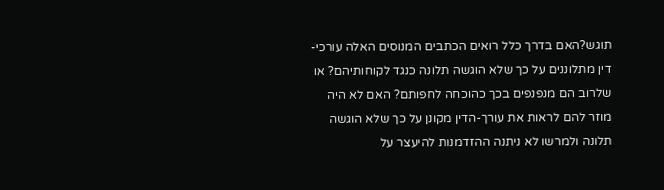תוגש?האם בדרך כלל רואים הכתבים המנוסים האלה עורכי-דין מתלוננים על כך שלא הוגשה תלונה כנגד לקוחותיהם? או שלרוב הם מנפנפים בכך כהוכחה לחפותם? האם לא היה מוזר להם לראות את עורך-הדין מקונן על כך שלא הוגשה תלונה ולמרשו לא ניתנה ההזדמנות להיעצר על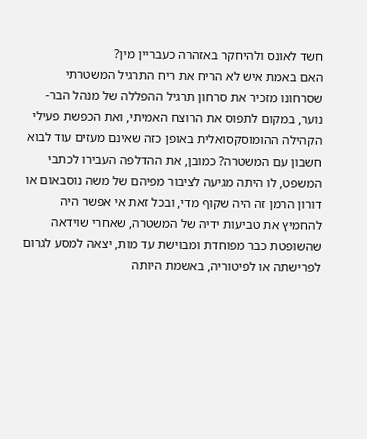חשד לאונס ולהיחקר באזהרה כעבריין מין?
האם באמת איש לא הריח את ריח התרגיל המשטרתי שסרחונו מזכיר את סרחון תרגיל ההפללה של מנהל הבר-נוער, במקום לתפוס את הרוצח האמיתי, ואת הכפשת פעילי הקהילה ההומוסקסואלית באופן כזה שאינם מעזים עוד לבוא חשבון עם המשטרה? כמובן, את ההדלפה העבירו לכתבי המשפט, לו היתה מגיעה לציבור מפיהם של משה נוסבאום או דורון הרמן זה היה שקוף מדי, ובכל זאת אי אפשר היה להחמיץ את טביעות ידיה של המשטרה, שאחרי שוידאה שהשופטת כבר מפוחדת ומבוישת עד מות, יצאה למסע לגרום לפרישתה או לפיטוריה, באשמת היותה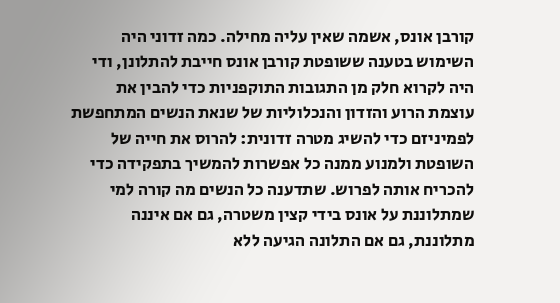קורבן אונס, אשמה שאין עליה מחילה. כמה זדוני היה השימוש בטענה ששופטת קורבן אונס חייבת להתלונן, ודי היה לקרוא חלק מן התגובות התוקפניות כדי להבין את עוצמת הרוע והזדון והנכלוליות של שנאת הנשים המתחפשת לפמיניזם כדי להשיג מטרה זדונית: להרוס את חייה של השופטת ולמנוע ממנה כל אפשרות להמשיך בתפקידה כדי להכריח אותה לפרוש. שתדענה כל הנשים מה קורה למי שמתלוננת על אונס בידי קצין משטרה, גם אם איננה מתלוננת, גם אם התלונה הגיעה ללא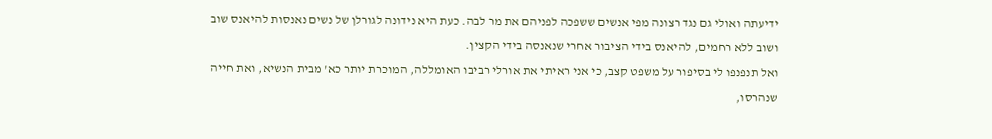ידיעתה ואולי גם נגד רצונה מפי אנשים ששפכה לפניהם את מר לבה. כעת היא נידונה לגורלן של נשים נאנסות להיאנס שוב ושוב ללא רחמים, להיאנס בידי הציבור אחרי שנאנסה בידי הקצין.
ואל תנפנפו לי בסיפור על משפט קצב, כי אני ראיתי את אורלי רביבו האומללה, המוכרת יותר כא' מבית הנשיא, ואת חייה שנהרסו,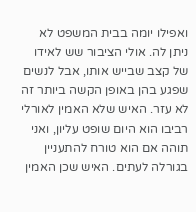ואפילו יומה בבית המשפט לא ניתן לה. אולי הציבור שש לאידו של קצב שבייש אותו, אבל לנשים שפגע בהן באופן הקשה ביותר זה לא עזר. האיש שלא האמין לאורלי רביבו הוא היום שופט עליון, ואני תוהה אם הוא טורח להתעניין בגורלה לעתים. האיש שכן האמין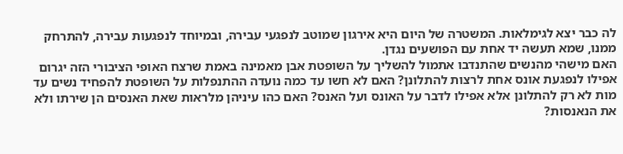לה כבר יצא לגימלאות. המשטרה של היום היא אירגון שמוטב לנפגעי עבירה, ובמיוחד לנפגעות עבירה, להתרחק ממנו, שמא תעשה יד אחת עם הפושעים נגדן.
האם מישהי מהנשים שהתנדבו אתמול להשליך על השופטת אבן מאמינה באמת שרצח האופי הציבורי הזה יגרום אפילו לנפגעת אונס אחת לרצות להתלונן? האם לא חשו עד כמה נועדה ההתנפלות על השופטת להפחיד נשים עד מות לא רק להתלונן אלא אפילו לדבר על האונס ועל האנס? האם כהו עיניהן מלראות שאת האנסים הן שירתו ולא את הנאנסות?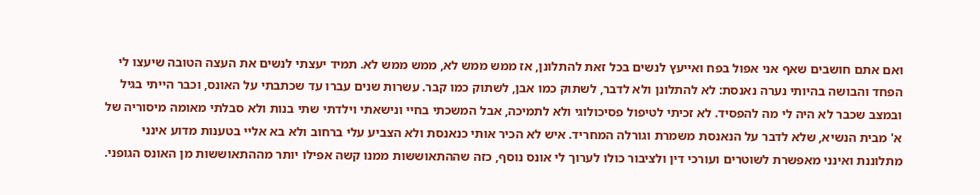ואם אתם חושבים שאף אני אפול בפח ואייעץ לנשים בכל זאת להתלונן, אז ממש ממש לא, ממש ממש לא. תמיד יעצתי לנשים את העצה הטובה שיעצו לי הפחד והבושה בהיותי נערה נאנסת: לא להתלונן ולא לדבר, לשתוק כמו אבן, לשתוק כמו קבר. עשרות שנים עברו עד שכתבתי על האונס, וכבר הייתי בגיל ובמצב שכבר לא היה לי מה להפסיד. לא זכיתי לטיפול פסיכולוגי ולא לתמיכה, אבל המשכתי בחיי ונישאתי וילדתי שתי בנות ולא סבלתי מאומה מיסוריה של א' מבית הנשיא, שלא לדבר על הנאנסת משמרת וגורלה המחריד. איש לא הכיר אותי כנאנסת ולא הצביע עלי ברחוב ולא בא אליי בטענות מדוע אינני מתלוננת ואינני מאפשרת לשוטרים ועורכי דין ולציבור כולו לערוך לי אונס נוסף, כזה שההתאוששות ממנו קשה אפילו יותר מההתאוששות מן האונס הגופני.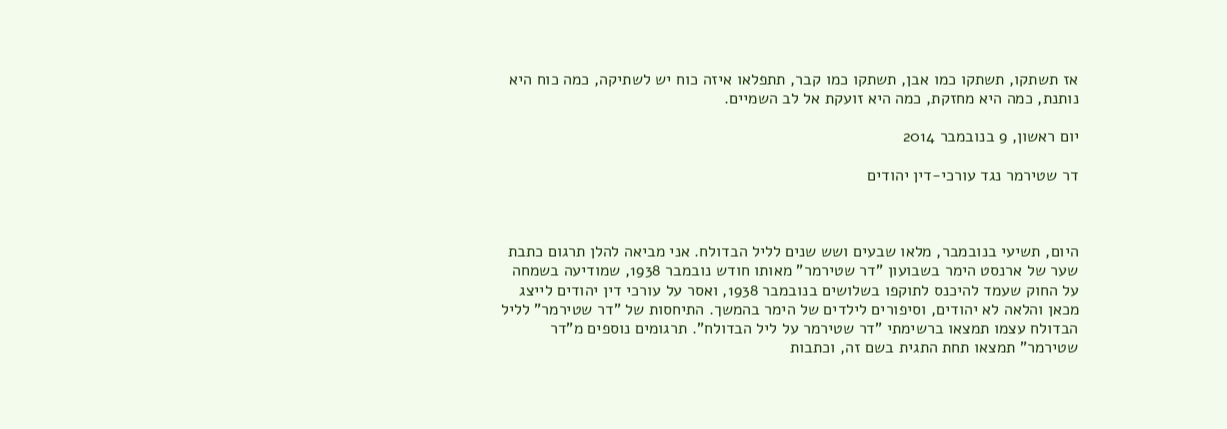אז תשתקו, תשתקו כמו אבן, תשתקו כמו קבר, תתפלאו איזה כוח יש לשתיקה, כמה כוח היא נותנת, כמה היא מחזקת, כמה היא זועקת אל לב השמיים.

יום ראשון, 9 בנובמבר 2014

דר שטירמר נגד עורכי-דין יהודים



היום, תשיעי בנובמבר, מלאו שבעים ושש שנים לליל הבדולח. אני מביאה להלן תרגום כתבת שער של ארנסט הימר בשבועון "דר שטירמר" מאותו חודש נובמבר 1938, שמודיעה בשמחה על החוק שעמד להיכנס לתוקפו בשלושים בנובמבר 1938, ואסר על עורכי דין יהודים לייצג מכאן והלאה לא יהודים, וסיפורים לילדים של הימר בהמשך. התיחסות של "דר שטירמר" לליל הבדולח עצמו תמצאו ברשימתי "דר שטירמר על ליל הבדולח". תרגומים נוספים מ"דר שטירמר" תמצאו תחת התגית בשם זה, וכתבות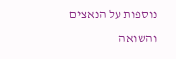נוספות על הנאצים והשואה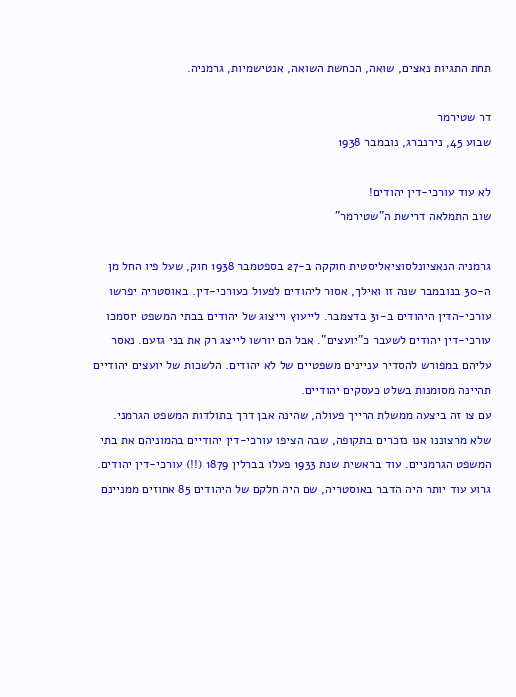תחת התגיות נאצים, שואה, הכחשת השואה, אנטישמיות, גרמניה.

דר שטירמר
שבוע 45, נירנברג, נובמבר 1938

לא עוד עורכי-דין יהודים!
שוב התמלאה דרישת ה"שטירמר"

גרמניה הנאציונלסוציאליסטית חוקקה ב-27 בספטמבר 1938 חוק, שעל פיו החל מן ה-30 בנובמבר שנה זו ואילך, אסור ליהודים לפעול כעורכי-דין. באוסטריה יפרשו עורכי-הדין היהודים ב-31 בדצמבר. לייעוץ וייצוג של יהודים בבתי המשפט יוסמכו עורכי-דין יהודים לשעבר כ"יועצים". אבל הם יורשו לייצג רק את בני גזעם. נאסר עליהם במפורש להסדיר עניינים משפטיים של לא יהודים. הלשכות של יועצים יהודיים תהיינה מסומנות בשלט כעסקים יהודיים.
עם צו זה ביצעה ממשלת הרייך פעולה, שהינה אבן דרך בתולדות המשפט הגרמני. שלא מרצוננו אנו נזכרים בתקופה, שבה הציפו עורכי-דין יהודיים בהמוניהם את בתי המשפט הגרמניים. עוד בראשית שנת 1933 פעלו בברלין 1879 (!!) עורכי-דין יהודים. גרוע עוד יותר היה הדבר באוסטריה, שם היה חלקם של היהודים 85 אחוזים ממניינם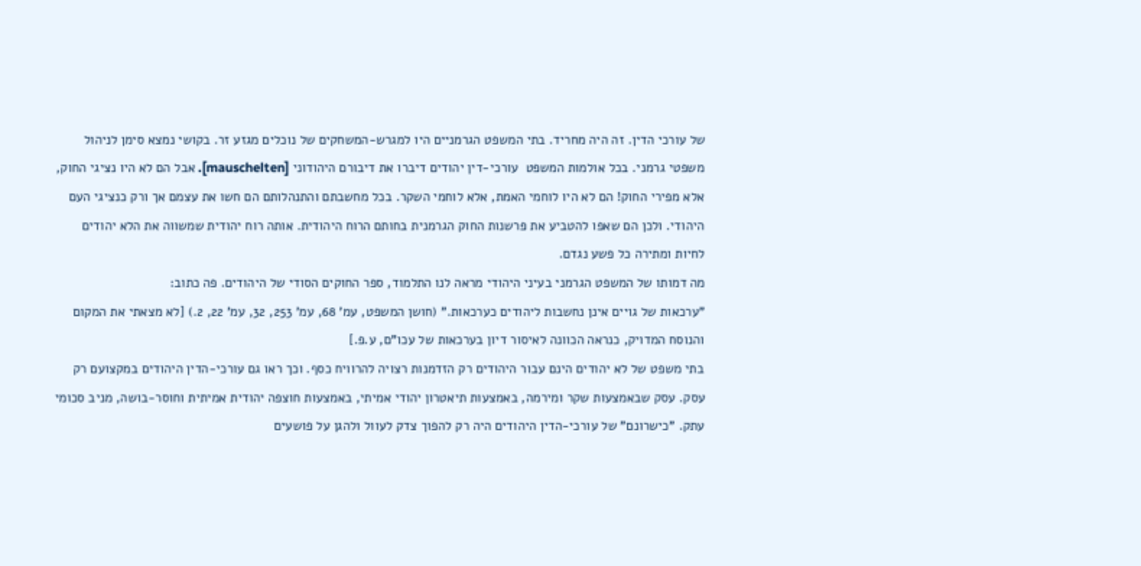של עורכי הדין. זה היה מחריד. בתי המשפט הגרמניים היו למגרש-המשחקים של נוכלים מגזע זר. בקושי נמצא סימן לניהול משפטי גרמני. בכל אולמות המשפט  עורכי-דין יהודים דיברו את דיבורם היהודוני [mauschelten]. אבל הם לא היו נציגי החוק, אלא מפירי החוק! הם לא היו לוחמי האמת, אלא לוחמי השקר. בכל מחשבתם והתנהלותם הם חשו את עצמם אך ורק כנציגי העם היהודי. ולכן הם שאפו להטביע את פרשנות החוק הגרמנית בחותם הרוח היהודית. אותה רוח יהודית שמשווה את הלא יהודים לחיות ומתירה כל פשע נגדם.
מה דמותו של המשפט הגרמני בעיני היהודי מראה לנו התלמוד, ספר החוקים הסודי של היהודים. פה כתוב:
"ערכאות של גויים אינן נחשבות ליהודים כערכאות." (חושן המשפט, עמ' 68, עמ' 253, 32, עמ' 22, 2.) [לא מצאתי את המקום והנוסח המדויק, כנראה הכוונה לאיסור דיון בערכאות של עכו"ם, ע.פ.]
בתי משפט של לא יהודים הינם עבור היהודים רק הזדמנות רצויה להרוויח כסף. וכך ראו גם עורכי-הדין היהודים במקצועם רק עסק. עסק שבאמצעות שקר ומירמה, באמצעות תיאטרון יהודי אמיתי, באמצעות חוצפה יהודית אמיתית וחוסר-בושה, מניב סכומי עתק. "כישרונם" של עורכי-הדין היהודים היה רק להפוך צדק לעוול ולהגן על פושעים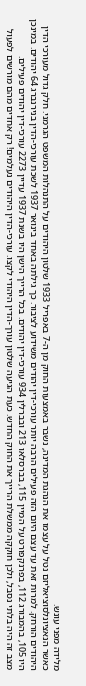מלידה מפני עונש.
כאשר הנאציונלסוציאליזם נטל על עצמו את הנהגת המדינה, נשבר באמצעות החוק מן ה-7 באפריל 1933 שלטון היהודים על התנהלות המשפט הגרמני. חלק גדול מעורכי הדין היהודים הורחק. למרות זאת עד עצם היום הזה פעילים הרבה יותר עורכי-דין יהודים משידוע לציבור. כך גילתה באחד בינואר 1937 לשכת עורכי-הדין בנירנברג 64 יהודים. במינכן היו 105, בהמבורג 112, בפרנקפורט על המיין 115, בברסלאו 213 ובברלין 934 עורכי-דין יהודים. בכל הרייך הישן היו בשנת 1937 עדיין 2273 עורכי-דין יהודים פעילים.
מצב זה היה בלתי נסבל, ולכן חוקקה ממשלת הרייך את החוק החדש. כעת הגיעה שלטון עורך-הדין היהודי לקצו. עורכי-הדין היהודים נעלמים! רק אחדים מהם מורשים לפעול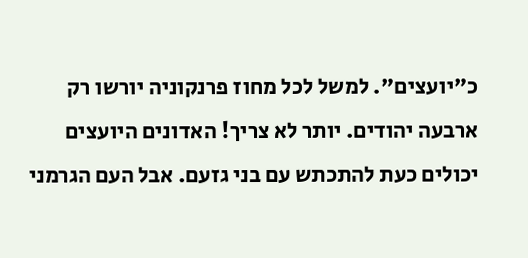כ"יועצים". למשל לכל מחוז פרנקוניה יורשו רק ארבעה יהודים. יותר לא צריך! האדונים היועצים יכולים כעת להתכתש עם בני גזעם. אבל העם הגרמני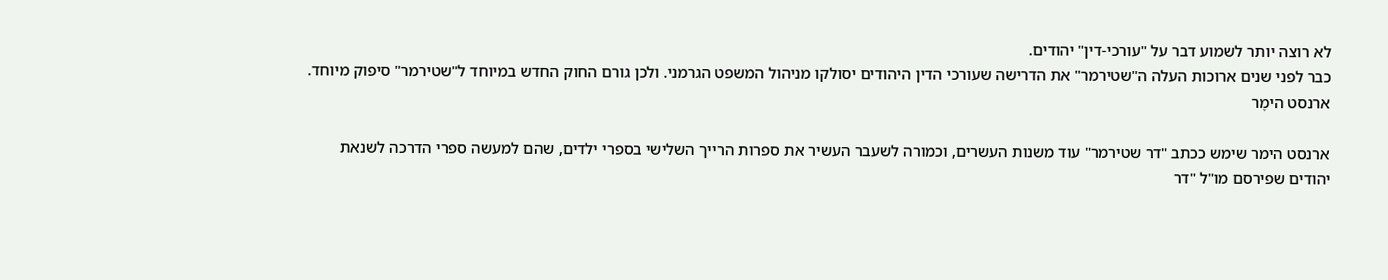לא רוצה יותר לשמוע דבר על "עורכי-דין" יהודים.
כבר לפני שנים ארוכות העלה ה"שטירמר" את הדרישה שעורכי הדין היהודים יסולקו מניהול המשפט הגרמני. ולכן גורם החוק החדש במיוחד ל"שטירמר" סיפוק מיוחד.
ארנסט הימֶר

ארנסט הימר שימש ככתב "דר שטירמר" עוד משנות העשרים, וכמורה לשעבר העשיר את ספרות הרייך השלישי בספרי ילדים, שהם למעשה ספרי הדרכה לשנאת יהודים שפירסם מו"ל "דר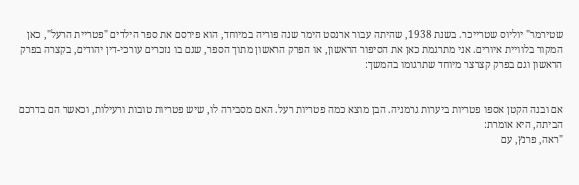שטירמר" יוליוס שטרייכר. בשנת 1938, שהיתה עבור ארנסט הימר שנה פוריה במיוחד, הוא פירסם את ספר הילדים "פטריית הרעל", כאן המקור בלוויית איורים. אני מתרגמת כאן את הסיפור הראשון, או הפרק הראשון מתוך הספר, שגם בו נזכרים עורכי-דין יהודים, בקצרה בפרק הראשון וגם בפרק קצרצר מיוחד שתרגומו בהמשך:


אם ובנה הקטן אספו פטריות ביערות גרמניה. הבן מוצא כמה פטריות רעל. האם מסבירה לו, שיש פטריות טובות ורעילות, וכאשר הם בדרכם הביתה, היא אומרת:
"ראה, פרנץ, עם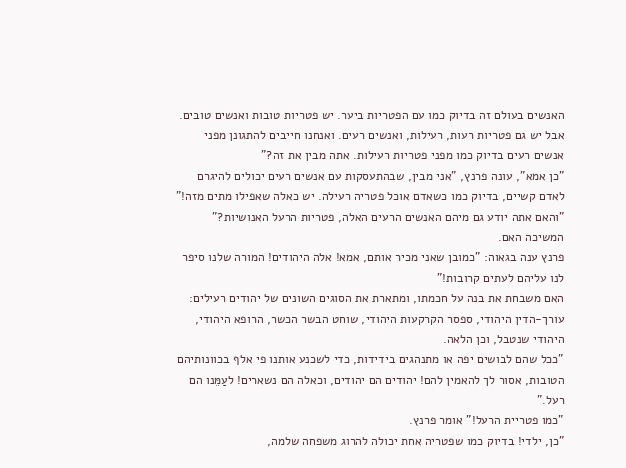האנשים בעולם זה בדיוק כמו עם הפטריות ביער. יש פטריות טובות ואנשים טובים. אבל יש גם פטריות רעות, רעילות, ואנשים רעים. ואנחנו חייבים להתגונן מפני אנשים רעים בדיוק כמו מפני פטריות רעילות. אתה מבין את זה?"
"כן אמא", עונה פרנץ, "אני מבין, שבהתעסקות עם אנשים רעים יכולים להיגרם לאדם קשיים, בדיוק כמו כשאדם אוכל פטריה רעילה. יש כאלה שאפילו מתים מזה!"
"והאם אתה יודע גם מיהם האנשים הרעים האלה, פטריות הרעל האנושיות?" המשיכה האם.
פרנץ ענה בגאוה: "כמובן שאני מכיר אותם, אמא! אלה היהודים! המורה שלנו סיפר לנו עליהם לעתים קרובות!"
האם משבחת את בנה על חכמתו, ומתארת את הסוגים השונים של יהודים רעילים: עורך-הדין היהודי, ספסר הקרקעות היהודי, שוחט הבשר הכשר, הרופא היהודי, היהודי שנטבל, וכן הלאה.
"ככל שהם לבושים יפה או מתנהגים בידידות, כדי לשכנע אותנו פי אלף בכוונותיהם הטובות, אסור לך להאמין להם! יהודים הם יהודים, וכאלה הם נשארים! לעַמֵּנו הם רעל."
"כמו פטריית הרעל!" אומר פרנץ.
"כן, ילדי! בדיוק כמו שפטריה אחת יכולה להרוג משפחה שלמה,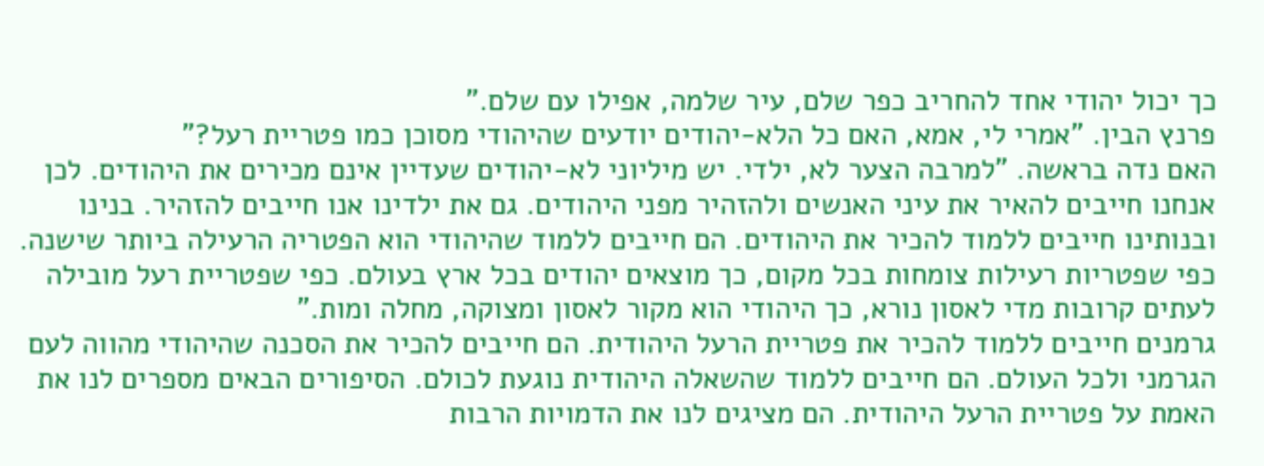כך יכול יהודי אחד להחריב כפר שלם, עיר שלמה, אפילו עם שלם."
פרנץ הבין. "אמרי לי, אמא, האם כל הלא-יהודים יודעים שהיהודי מסוכן כמו פטריית רעל?"
האם נדה בראשה. "למרבה הצער לא, ילדי. יש מיליוני לא-יהודים שעדיין אינם מכירים את היהודים. לכן אנחנו חייבים להאיר את עיני האנשים ולהזהיר מפני היהודים. גם את ילדינו אנו חייבים להזהיר. בנינו ובנותינו חייבים ללמוד להכיר את היהודים. הם חייבים ללמוד שהיהודי הוא הפטריה הרעילה ביותר שישנה. כפי שפטריות רעילות צומחות בכל מקום, כך מוצאים יהודים בכל ארץ בעולם. כפי שפטריית רעל מובילה לעתים קרובות מדי לאסון נורא, כך היהודי הוא מקור לאסון ומצוקה, מחלה ומות."
גרמנים חייבים ללמוד להכיר את פטריית הרעל היהודית. הם חייבים להכיר את הסכנה שהיהודי מהווה לעם הגרמני ולכל העולם. הם חייבים ללמוד שהשאלה היהודית נוגעת לכולם. הסיפורים הבאים מספרים לנו את האמת על פטריית הרעל היהודית. הם מציגים לנו את הדמויות הרבות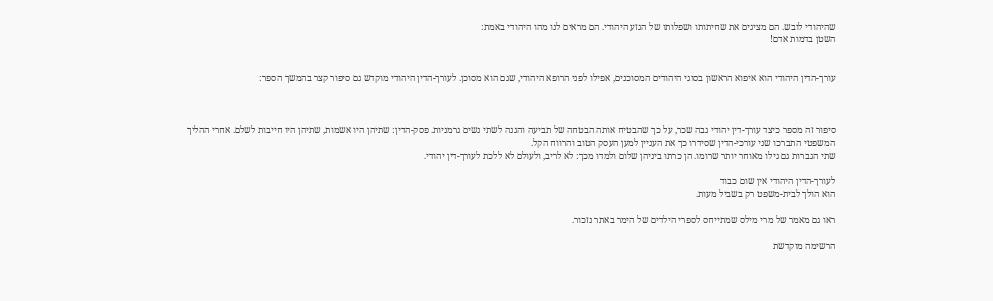שהיהודי לובש. הם מציגים את שחיתותו ושפלותו של הגזע היהודי. הם מראים לנו מהו היהודי באמת:
השטן בדמות אדם!


עורך-הדין היהודי הוא איפוא הראשון בסוגי היהודים המסוכנים, אפילו לפני הרופא היהודי, שגם הוא מסוכן. לעורך-הדין היהודי מוקדש גם סיפור קצר בהמשך הספר:



סיפור זה מספר כיצד עורך-דין יהודי גבה שכר, על כך שהבטיח אותה הבטחה של תביעה והגנה לשתי נשים גרמניות. פסק-הדין: שתיהן היו אשמות, שתיהן היו חייבות לשלם. אחרי ההליך המשפטי התברכו שני עורכי-הדין שסידרו כך את העניין למען העסק הטוב והרווח הקל.
שתי הגברות גם גילו מאוחר יותר שרומו. הן כרתו ביניהן שלום ולמדו מכך: לא לריב, ולעולם לא ללכת לעורך-דין יהודי.

לעורך-הדין היהודי אין שום כבוד
הוא הולך לבית-משפט רק בשביל מעות.

ראו גם מאמר של מרי מילס שמתייחס לספרי הילדים של הימר באתר נזכור.

הרשימה מוקדשת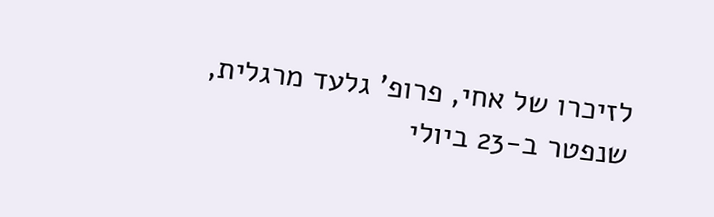לזיכרו של אחי, פרופ' גלעד מרגלית, שנפטר ב-23 ביולי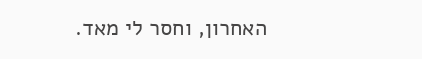האחרון, וחסר לי מאד.